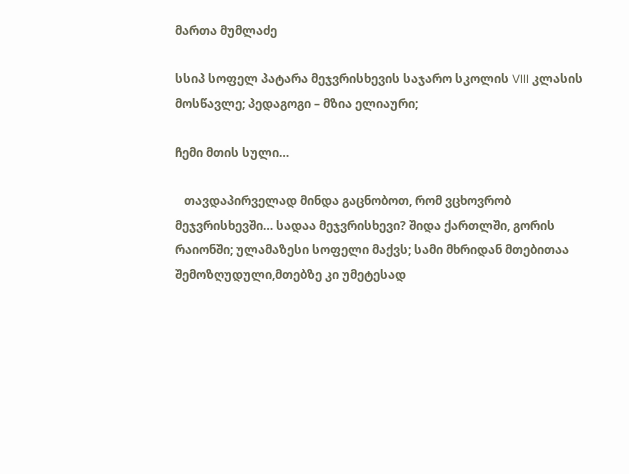მართა მუმლაძე

სსიპ სოფელ პატარა მეჯვრისხევის საჯარო სკოლის VIII კლასის მოსწავლე; პედაგოგი – მზია ელიაური;

ჩემი მთის სული…

   თავდაპირველად მინდა გაცნობოთ, რომ ვცხოვრობ მეჯვრისხევში… სადაა მეჯვრისხევი? შიდა ქართლში, გორის რაიონში; ულამაზესი სოფელი მაქვს; სამი მხრიდან მთებითაა შემოზღუდული,მთებზე კი უმეტესად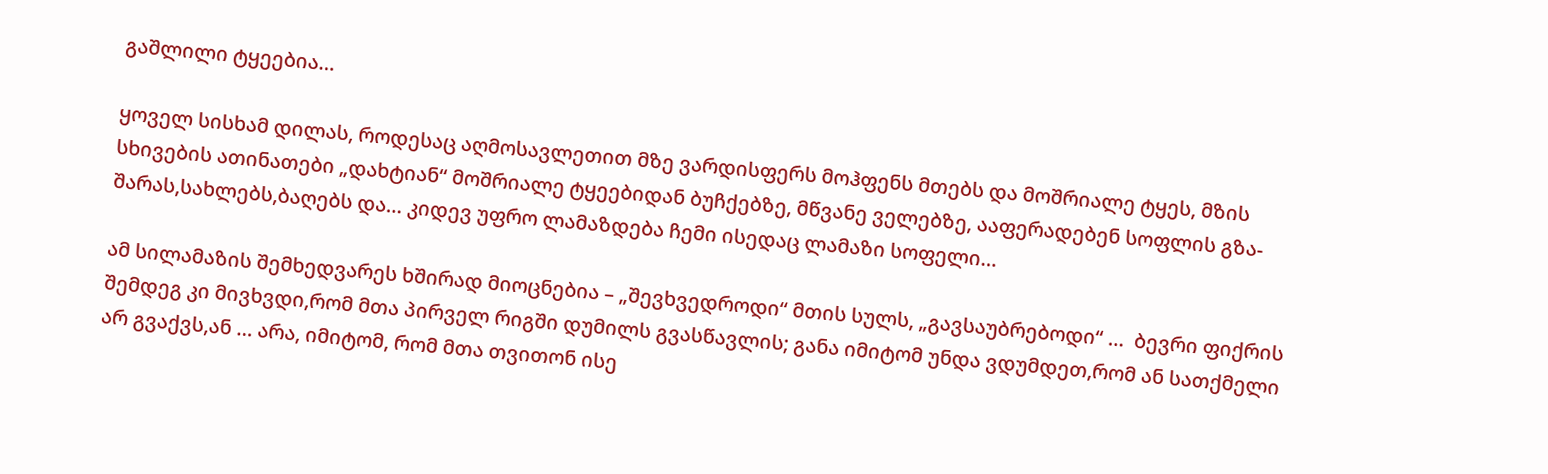გაშლილი ტყეებია…

ყოველ სისხამ დილას, როდესაც აღმოსავლეთით მზე ვარდისფერს მოჰფენს მთებს და მოშრიალე ტყეს, მზის სხივების ათინათები „დახტიან“ მოშრიალე ტყეებიდან ბუჩქებზე, მწვანე ველებზე, ააფერადებენ სოფლის გზა-შარას,სახლებს,ბაღებს და… კიდევ უფრო ლამაზდება ჩემი ისედაც ლამაზი სოფელი…

ამ სილამაზის შემხედვარეს ხშირად მიოცნებია – „შევხვედროდი“ მთის სულს, „გავსაუბრებოდი“ …  ბევრი ფიქრის შემდეგ კი მივხვდი,რომ მთა პირველ რიგში დუმილს გვასწავლის; განა იმიტომ უნდა ვდუმდეთ,რომ ან სათქმელი არ გვაქვს,ან … არა, იმიტომ, რომ მთა თვითონ ისე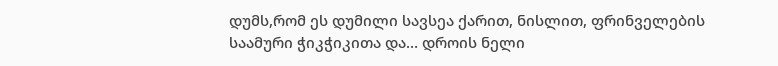დუმს,რომ ეს დუმილი სავსეა ქარით, ნისლით, ფრინველების საამური ჭიკჭიკითა და… დროის ნელი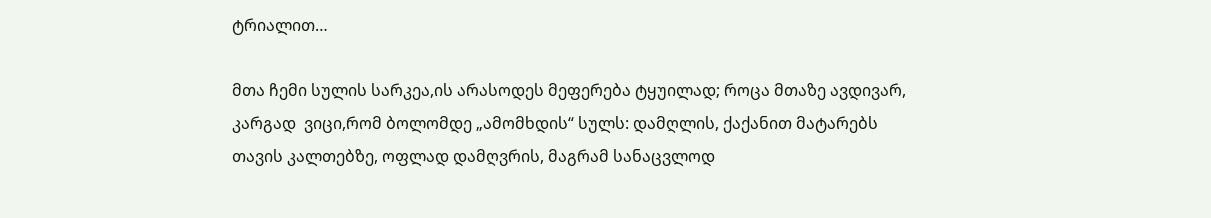ტრიალით…

მთა ჩემი სულის სარკეა,ის არასოდეს მეფერება ტყუილად; როცა მთაზე ავდივარ, კარგად  ვიცი,რომ ბოლომდე „ამომხდის“ სულს: დამღლის, ქაქანით მატარებს თავის კალთებზე, ოფლად დამღვრის, მაგრამ სანაცვლოდ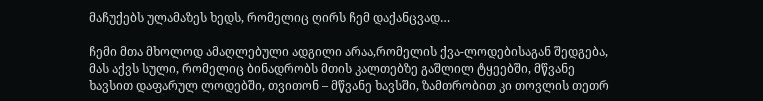მაჩუქებს ულამაზეს ხედს, რომელიც ღირს ჩემ დაქანცვად…

ჩემი მთა მხოლოდ ამაღლებული ადგილი არაა,რომელის ქვა-ლოდებისაგან შედგება, მას აქვს სული, რომელიც ბინადრობს მთის კალთებზე გაშლილ ტყეებში, მწვანე ხავსით დაფარულ ლოდებში, თვითონ – მწვანე ხავსში, ზამთრობით კი თოვლის თეთრ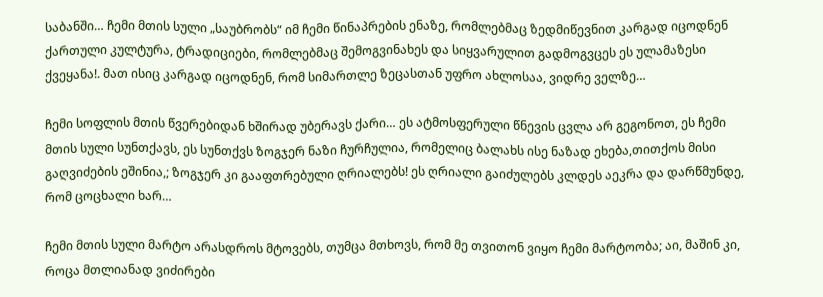საბანში… ჩემი მთის სული „საუბრობს“ იმ ჩემი წინაპრების ენაზე, რომლებმაც ზედმიწევნით კარგად იცოდნენ ქართული კულტურა, ტრადიციები, რომლებმაც შემოგვინახეს და სიყვარულით გადმოგვცეს ეს ულამაზესი ქვეყანა!. მათ ისიც კარგად იცოდნენ, რომ სიმართლე ზეცასთან უფრო ახლოსაა, ვიდრე ველზე…

ჩემი სოფლის მთის წვერებიდან ხშირად უბერავს ქარი… ეს ატმოსფერული წნევის ცვლა არ გეგონოთ, ეს ჩემი მთის სული სუნთქავს, ეს სუნთქვს ზოგჯერ ნაზი ჩურჩულია, რომელიც ბალახს ისე ნაზად ეხება,თითქოს მისი გაღვიძების ეშინია,; ზოგჯერ კი გააფთრებული ღრიალებს! ეს ღრიალი გაიძულებს კლდეს აეკრა და დარწმუნდე, რომ ცოცხალი ხარ…

ჩემი მთის სული მარტო არასდროს მტოვებს, თუმცა მთხოვს, რომ მე თვითონ ვიყო ჩემი მარტოობა; აი, მაშინ კი, როცა მთლიანად ვიძირები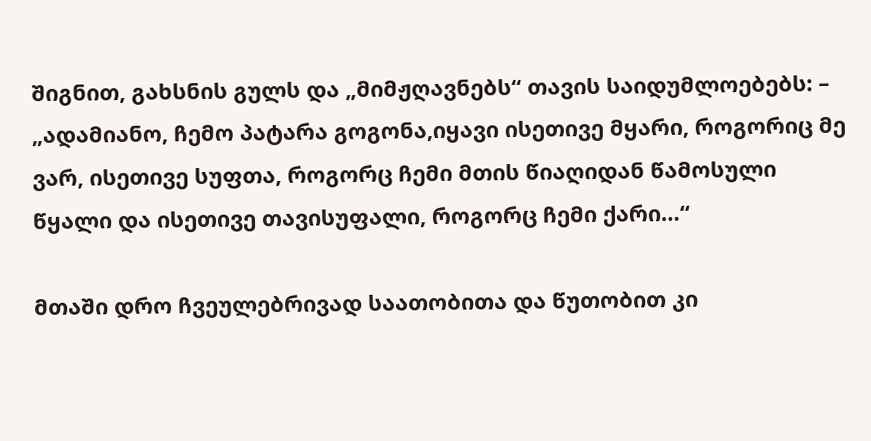შიგნით, გახსნის გულს და „მიმჟღავნებს“ თავის საიდუმლოებებს: – „ადამიანო, ჩემო პატარა გოგონა,იყავი ისეთივე მყარი, როგორიც მე ვარ, ისეთივე სუფთა, როგორც ჩემი მთის წიაღიდან წამოსული წყალი და ისეთივე თავისუფალი, როგორც ჩემი ქარი…“

მთაში დრო ჩვეულებრივად საათობითა და წუთობით კი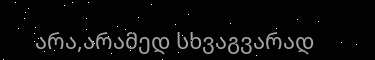არა,არამედ სხვაგვარად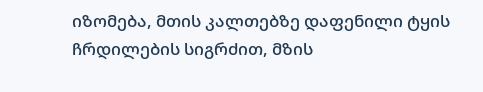იზომება, მთის კალთებზე დაფენილი ტყის ჩრდილების სიგრძით, მზის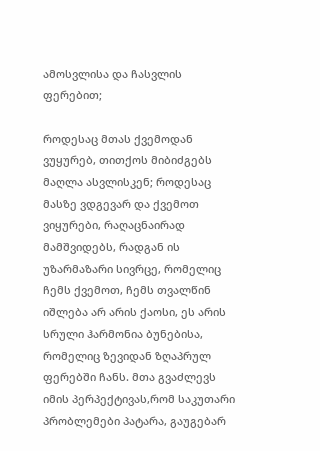ამოსვლისა და ჩასვლის ფერებით;

როდესაც მთას ქვემოდან ვუყურებ, თითქოს მიბიძგებს მაღლა ასვლისკენ; როდესაც მასზე ვდგევარ და ქვემოთ ვიყურები, რაღაცნაირად მამშვიდებს, რადგან ის უზარმაზარი სივრცე, რომელიც ჩემს ქვემოთ, ჩემს თვალწინ იშლება არ არის ქაოსი, ეს არის სრული ჰარმონია ბუნებისა, რომელიც ზევიდან ზღაპრულ ფერებში ჩანს. მთა გვაძლევს იმის პერპექტივას,რომ საკუთარი პრობლემები პატარა, გაუგებარ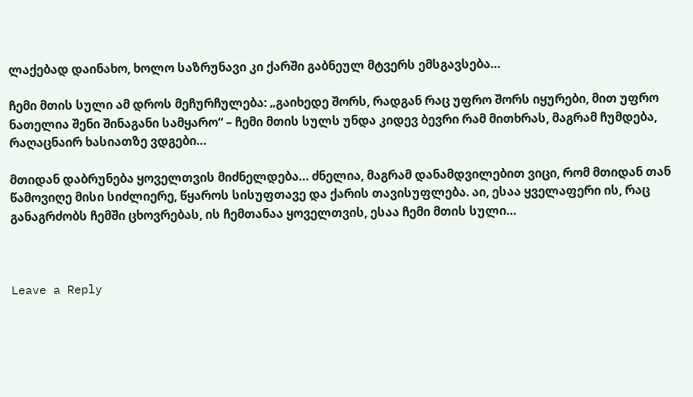ლაქებად დაინახო, ხოლო საზრუნავი კი ქარში გაბნეულ მტვერს ემსგავსება…

ჩემი მთის სული ამ დროს მეჩურჩულება: „გაიხედე შორს, რადგან რაც უფრო შორს იყურები, მით უფრო ნათელია შენი შინაგანი სამყარო“ – ჩემი მთის სულს უნდა კიდევ ბევრი რამ მითხრას, მაგრამ ჩუმდება, რაღაცნაირ ხასიათზე ვდგები…

მთიდან დაბრუნება ყოველთვის მიძნელდება… ძნელია, მაგრამ დანამდვილებით ვიცი, რომ მთიდან თან წამოვიღე მისი სიძლიერე, წყაროს სისუფთავე და ქარის თავისუფლება. აი, ესაა ყველაფერი ის, რაც განაგრძობს ჩემში ცხოვრებას, ის ჩემთანაა ყოველთვის, ესაა ჩემი მთის სული…



Leave a Reply